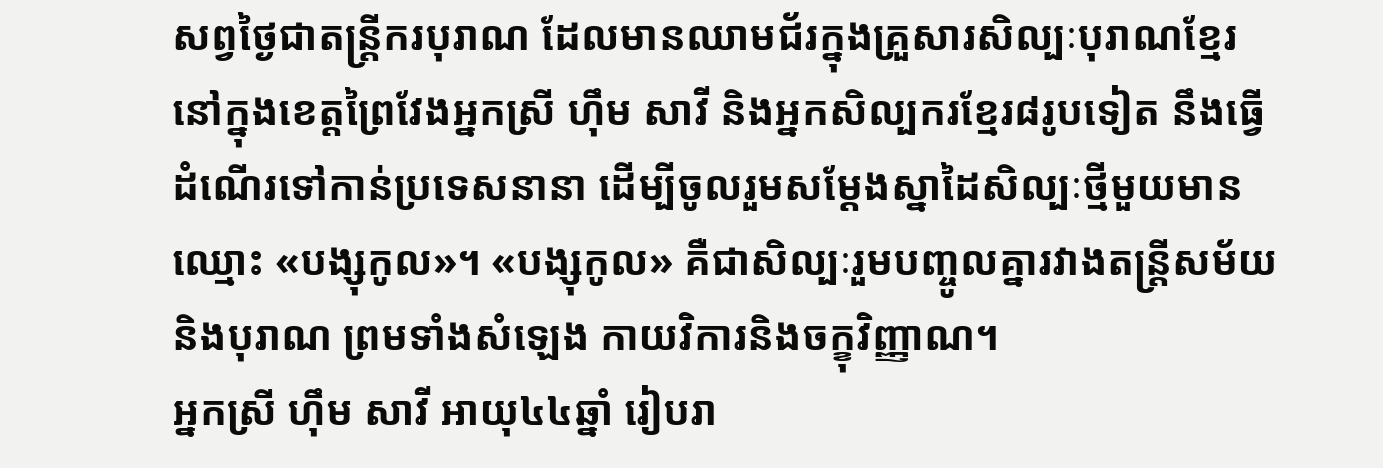សព្វថ្ងៃជាតន្ត្រីករបុរាណ ដែលមានឈាមជ័រក្នុងគ្រួសារសិល្បៈបុរាណខ្មែរនៅក្នុងខេត្តព្រៃវែងអ្នកស្រី ហ៊ឹម សាវី និងអ្នកសិល្បករខ្មែរ៨រូបទៀត នឹងធ្វើដំណើរទៅកាន់ប្រទេសនានា ដើម្បីចូលរួមសម្ដែងស្នាដៃសិល្បៈថ្មីមួយមានឈ្មោះ «បង្សុកូល»។ «បង្សុកូល» គឺជាសិល្បៈរួមបញ្ចូលគ្នារវាងតន្ត្រីសម័យ និងបុរាណ ព្រមទាំងសំឡេង កាយវិការនិងចក្ខុវិញ្ញាណ។
អ្នកស្រី ហ៊ឹម សាវី អាយុ៤៤ឆ្នាំ រៀបរា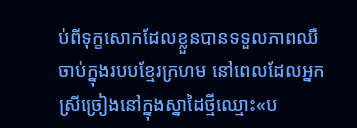ប់ពីទុក្ខសោកដែលខ្លួនបានទទួលភាពឈឺចាប់ក្នុងរបបខ្មែរក្រហម នៅពេលដែលអ្នកស្រីច្រៀងនៅក្នុងស្នាដៃថ្មីឈ្មោះ«ប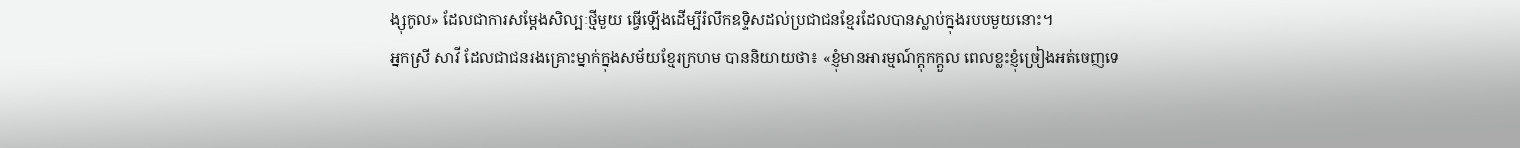ង្សុកូល» ដែលជាការសម្ដែងសិល្បៈថ្មីមួយ ធ្វើឡើងដើម្បីរំលឹកឧទ្ទិសដល់ប្រជាជនខ្មែរដែលបានស្លាប់ក្នុងរបបមួយនោះ។
អ្នកស្រី សាវី ដែលជាជនរងគ្រោះម្នាក់ក្នុងសម័យខ្មែរក្រហម បាននិយាយថា៖ «ខ្ញុំមានអារម្មណ៍ក្ដុកក្ដួល ពេលខ្លះខ្ញុំច្រៀងអត់ចេញទេ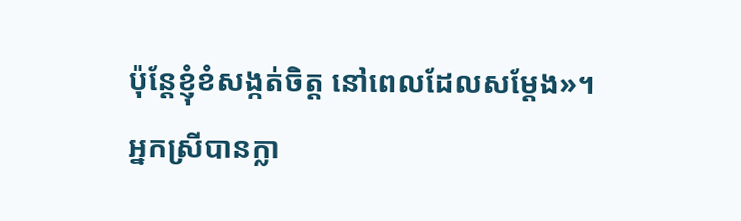ប៉ុន្តែខ្ញុំខំសង្កត់ចិត្ត នៅពេលដែលសម្ដែង»។
អ្នកស្រីបានក្លា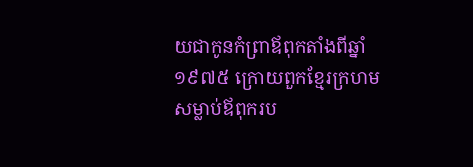យជាកូនកំព្រាឪពុកតាំងពីឆ្នាំ១៩៧៥ ក្រោយពួកខ្មែរក្រហមសម្លាប់ឪពុករប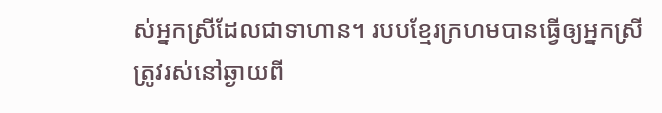ស់អ្នកស្រីដែលជាទាហាន។ របបខ្មែរក្រហមបានធ្វើឲ្យអ្នកស្រីត្រូវរស់នៅឆ្ងាយពី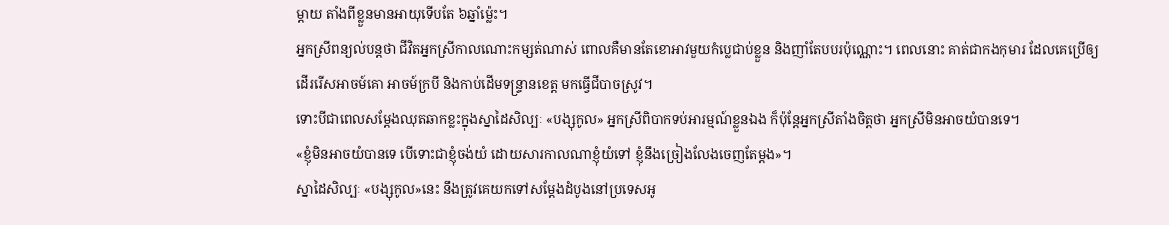ម្ដាយ តាំងពីខ្លួនមានអាយុទើបតែ ៦ឆ្នាំម្ល៉េះ។
អ្នកស្រីពន្យល់បន្តថា ជីវិតអ្នកស្រីកាលណោះកម្សត់ណាស់ ពោលគឺមានតែខោអាវមួយកំប្លេជាប់ខ្លួន និងញាំតែបបរប៉ុណ្ណោះ។ ពេលនោះ គាត់ជាកងកុមារ ដែលគេប្រើឲ្យដើររើសអាចម៍គោ អាចម៍ក្របី និងកាប់ដើមទន្ទ្រានខេត្ត មកធ្វើជីបាចស្រូវ។
ទោះបីជាពេលសម្ដែងឈុតឆាកខ្លះក្នុងស្នាដៃសិល្បៈ «បង្សុកូល» អ្នកស្រីពិបាកទប់អារម្មណ៍ខ្លួនឯង ក៏ប៉ុន្តែអ្នកស្រីតាំងចិត្តថា អ្នកស្រីមិនអាចយំបានទេ។
«ខ្ញុំមិនអាចយំបានទេ បើទោះជាខ្ញុំចង់យំ ដោយសារកាលណាខ្ញុំយំទៅ ខ្ញុំនឹងច្រៀងលែងចេញតែម្ដង»។
ស្នាដៃសិល្បៈ «បង្សុកូល»នេះ នឹងត្រូវគេយកទៅសម្តែងដំបូងនៅប្រទេសអូ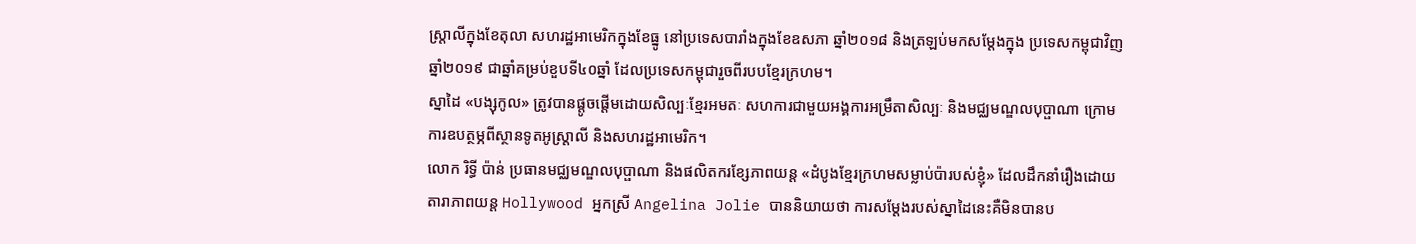ស្ត្រាលីក្នុងខែតុលា សហរដ្ឋអាមេរិកក្នុងខែធ្នូ នៅប្រទេសបារាំងក្នុងខែឧសភា ឆ្នាំ២០១៨ និងត្រឡប់មកសម្ដែងក្នុង ប្រទេសកម្ពុជាវិញ ឆ្នាំ២០១៩ ជាឆ្នាំគម្រប់ខួបទី៤០ឆ្នាំ ដែលប្រទេសកម្ពុជារួចពីរបបខ្មែរក្រហម។
ស្នាដៃ «បង្សុកូល» ត្រូវបានផ្តូចផ្តើមដោយសិល្បៈខ្មែរអមតៈ សហការជាមួយអង្គការអម្រឹតាសិល្បៈ និងមជ្ឈមណ្ឌលបុប្ផាណា ក្រោមការឧបត្ថម្ភពីស្ថានទូតអូស្ត្រាលី និងសហរដ្ឋអាមេរិក។
លោក រិទ្ធី ប៉ាន់ ប្រធានមជ្ឈមណ្ឌលបុប្ផាណា និងផលិតករខ្សែភាពយន្ត «ដំបូងខ្មែរក្រហមសម្លាប់ប៉ារបស់ខ្ញុំ» ដែលដឹកនាំរឿងដោយតារាភាពយន្ត Hollywood អ្នកស្រី Angelina Jolie បាននិយាយថា ការសម្តែងរបស់ស្នាដៃនេះគឺមិនបានប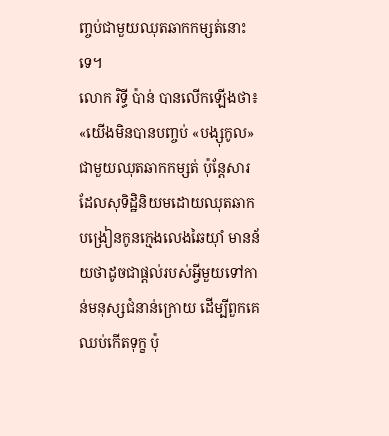ញ្ចប់ជាមួយឈុតឆាកកម្សត់នោះទេ។
លោក រិទ្ធី ប៉ាន់ បានលើកឡើងថា៖ «យើងមិនបានបញ្ចប់ «បង្សុកូល» ជាមួយឈុតឆាកកម្សត់ ប៉ុន្តែសារដែលសុទិដ្ឋិនិយមដោយឈុតឆាកបង្រៀនកូនក្មេងលេងឆៃយ៉ាំ មានន័យថាដូចជាផ្ដល់របស់អ្វីមួយទៅកាន់មនុស្សជំនាន់ក្រោយ ដើម្បីពួកគេឈប់កើតទុក្ខ ប៉ុ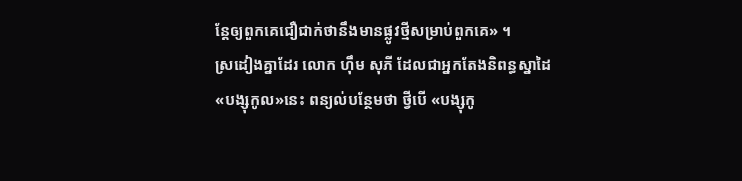ន្តែឲ្យពួកគេជឿជាក់ថានឹងមានផ្លូវថ្មីសម្រាប់ពួកគេ» ។
ស្រដៀងគ្នាដែរ លោក ហ៊ឹម សុភី ដែលជាអ្នកតែងនិពន្ធស្នាដៃ«បង្សុកូល»នេះ ពន្យល់បន្ថែមថា ថ្វីបើ «បង្សុកូ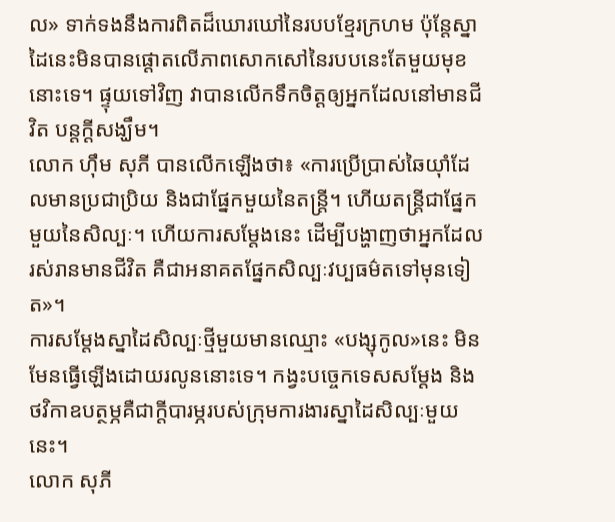ល» ទាក់ទងនឹងការពិតដ៏ឃោរឃៅនៃរបបខ្មែរក្រហម ប៉ុន្តែស្នាដៃនេះមិនបានផ្ដោតលើភាពសោកសៅនៃរបបនេះតែមួយមុខនោះទេ។ ផ្ទុយទៅវិញ វាបានលើកទឹកចិត្តឲ្យអ្នកដែលនៅមានជីវិត បន្តក្ដីសង្ឃឹម។
លោក ហ៊ឹម សុភី បានលើកឡើងថា៖ «ការប្រើប្រាស់ឆៃយ៉ាំដែលមានប្រជាប្រិយ និងជាផ្នែកមួយនៃតន្ត្រី។ ហើយតន្ត្រីជាផ្នែកមួយនៃសិល្បៈ។ ហើយការសម្តែងនេះ ដើម្បីបង្ហាញថាអ្នកដែលរស់រានមានជីវិត គឺជាអនាគតផ្នែកសិល្បៈវប្បធម៌តទៅមុនទៀត»។
ការសម្ដែងស្នាដៃសិល្បៈថ្មីមួយមានឈ្មោះ «បង្សុកូល»នេះ មិនមែនធ្វើឡើងដោយរលូននោះទេ។ កង្វះបច្ចេកទេសសម្ដែង និងថវិកាឧបត្ថម្ភគឺជាក្ដីបារម្ភរបស់ក្រុមការងារស្នាដៃសិល្បៈមួយនេះ។
លោក សុភី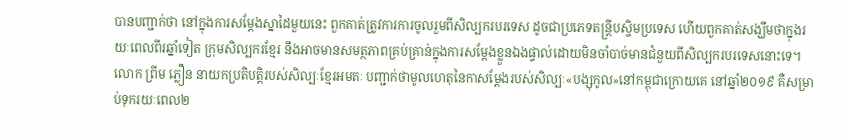បានបញ្ជាក់ថា នៅក្នុងការសម្តែងស្នាដៃមួយនេះ ពួកគាត់ត្រូវការការចូលរួមពីសិល្បករបរទេស ដូចជាប្រភេទតន្ត្រីបស្ចិមប្រទេស ហើយពួកគាត់សង្ឃឹមថាក្នុងរយៈពេលពីរឆ្នាំទៀត ក្រុមសិល្បករខ្មែរ នឹងអាចមានសមត្ថភាពគ្រប់គ្រាន់ក្នុងការសម្តែងខ្លួនឯងផ្ទាល់ដោយមិនចាំបាច់មានជំនួយពីសិល្បករបរទេសនោះទេ។
លោក ព្រីម ភ្លឿន នាយកប្រតិបត្តិរបស់សិល្បៈខ្មែរអមតៈ បញ្ជាក់ថាមូលហេតុនៃកាសម្ដែងរបស់សិល្បៈ«បង្សុកូល»នៅកម្ពុជាក្រោយគេ នៅឆ្នាំ២០១៩ គឺសម្រាប់ទុករយៈពេល២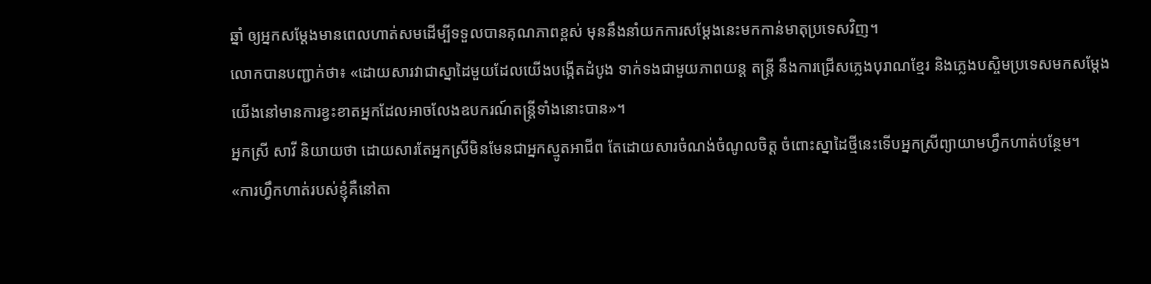ឆ្នាំ ឲ្យអ្នកសម្ដែងមានពេលហាត់សមដើម្បីទទួលបានគុណភាពខ្ពស់ មុននឹងនាំយកការសម្ដែងនេះមកកាន់មាតុប្រទេសវិញ។
លោកបានបញ្ជាក់ថា៖ «ដោយសារវាជាស្នាដៃមួយដែលយើងបង្កើតដំបូង ទាក់ទងជាមួយភាពយន្ត តន្ត្រី នឹងការជ្រើសភ្លេងបុរាណខ្មែរ និងភ្លេងបស្ចិមប្រទេសមកសម្ដែង យើងនៅមានការខ្វះខាតអ្នកដែលអាចលែងឧបករណ៍តន្ត្រីទាំងនោះបាន»។
អ្នកស្រី សាវី និយាយថា ដោយសារតែអ្នកស្រីមិនមែនជាអ្នកស្មូតអាជីព តែដោយសារចំណង់ចំណូលចិត្ត ចំពោះស្នាដៃថ្មីនេះទើបអ្នកស្រីព្យាយាមហ្វឹកហាត់បន្ថែម។
«ការហ្វឹកហាត់របស់ខ្ញុំគឺនៅតា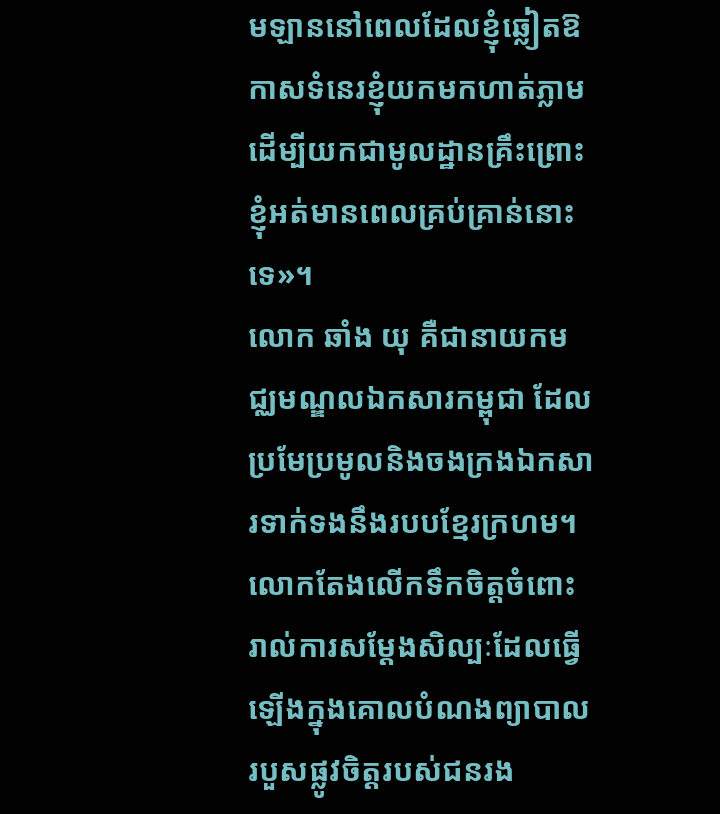មឡាននៅពេលដែលខ្ញុំឆ្លៀតឱកាសទំនេរខ្ញុំយកមកហាត់ភ្លាម ដើម្បីយកជាមូលដ្ឋានគ្រឹះព្រោះខ្ញុំអត់មានពេលគ្រប់គ្រាន់នោះទេ»។
លោក ឆាំង យុ គឺជានាយកមជ្ឈមណ្ឌលឯកសារកម្ពុជា ដែលប្រមែប្រមូលនិងចងក្រងឯកសារទាក់ទងនឹងរបបខ្មែរក្រហម។ លោកតែងលើកទឹកចិត្តចំពោះរាល់ការសម្ដែងសិល្បៈដែលធ្វើឡើងក្នុងគោលបំណងព្យាបាលរបួសផ្លូវចិត្តរបស់ជនរង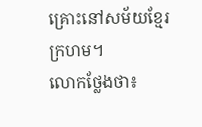គ្រោះនៅសម័យខ្មែរក្រហម។
លោកថ្លែងថា៖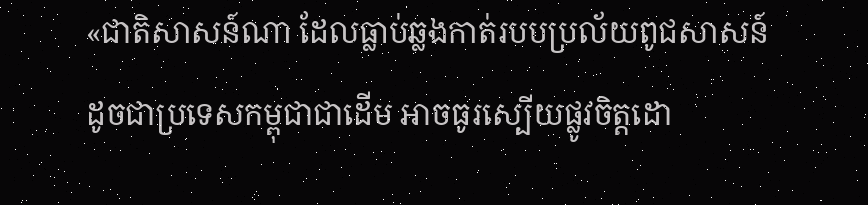«ជាតិសាសន៍ណា ដែលធ្លាប់ឆ្លងកាត់របបប្រល័យពូជសាសន៍ដូចជាប្រទេសកម្ពុជាជាដើម អាចធូរស្បើយផ្លូវចិត្តដោ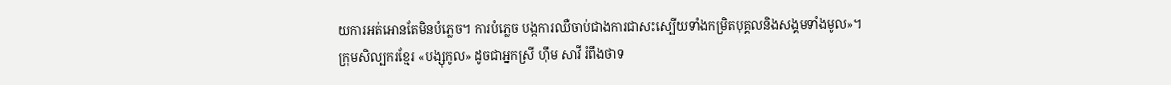យការអត់អោនតែមិនបំភ្លេច។ ការបំភ្លេច បង្កការឈឺចាប់ជាងការជាសះស្បើយទាំងកម្រិតបុគ្គលនិងសង្គមទាំងមូល»។
ក្រុមសិល្បករខ្មែរ «បង្សុកូល» ដូចជាអ្នកស្រី ហ៊ឹម សាវី រំពឹងថាទ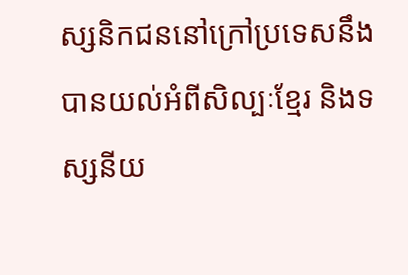ស្សនិកជននៅក្រៅប្រទេសនឹងបានយល់អំពីសិល្បៈខ្មែរ និងទស្សនីយ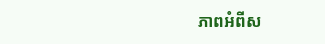ភាពអំពីស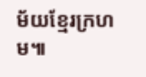ម័យខ្មែរក្រហម៕